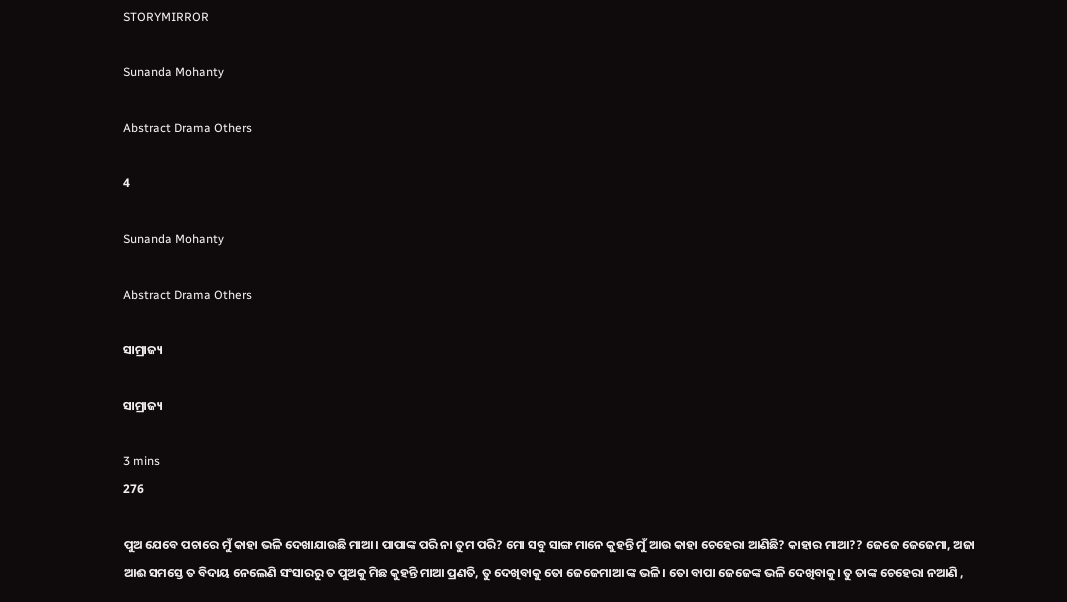STORYMIRROR

Sunanda Mohanty

Abstract Drama Others

4

Sunanda Mohanty

Abstract Drama Others

ସାମ୍ରାଜ୍ୟ

ସାମ୍ରାଜ୍ୟ

3 mins
276

ପୁଅ ଯେବେ ପଚାରେ ମୁଁ କାହା ଭଳି ଦେଖାଯାଉଛି ମାଆ। ପାପାଙ୍କ ପରି ନା ତୁମ ପରି? ମୋ ସବୁ ସାଙ୍ଗ ମାନେ କୁହନ୍ତି ମୁଁ ଆଉ କାହା ଚେହେରା ଆଣିଛି? କାହାର ମାଆ?? ଜେଜେ ଜେଜେମା, ଅଜା ଆଈ ସମସ୍ତେ ତ ବିଦାୟ ନେଲେଣି ସଂସାରରୁ ତ ପୁଅକୁ ମିଛ କୁହନ୍ତି ମାଆ ପ୍ରଣତି, ତୁ ଦେଖିବାକୁ ତୋ ଜେଜେମାଆ ଙ୍କ ଭଳି। ତୋ ବାପା ଜେଜେଙ୍କ ଭଳି ଦେଖିବାକୁ। ତୁ ତାଙ୍କ ଚେହେରା ନଆଣି ,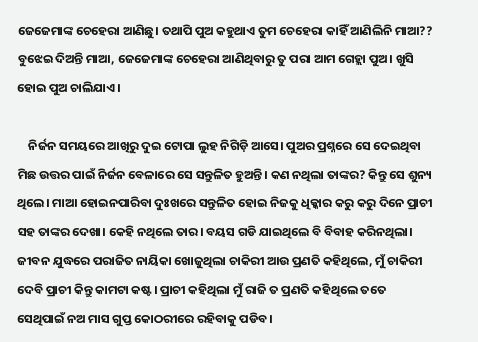ଜେଜେମାଙ୍କ ଚେହେରା ଆଣିଛୁ। ତଥାପି ପୁଅ କହୁଥାଏ ତୁମ ଚେହେରା କାହିଁ ଆଣିଲିନି ମାଆ?? ବୁଝେଇ ଦିଅନ୍ତି ମାଆ, ଜେଜେମାଙ୍କ ଚେହେରା ଆଣିଥିବାରୁ ତୁ ପରା ଆମ ଗେହ୍ଲା ପୁଅ। ଖୁସି ହୋଇ ପୁଅ ଚାଲିଯାଏ।

    ନିର୍ଜନ ସମୟରେ ଆଖିରୁ ଦୁଇ ଟୋପା ଲୁହ ନିଗିଡ଼ି ଆସେ। ପୁଅର ପ୍ରଶ୍ନରେ ସେ ଦେଇଥିବା ମିଛ ଉତ୍ତର ପାଇଁ ନିର୍ଜନ ବେଳାରେ ସେ ସନ୍ତୁଳିତ ହୁଅନ୍ତି। କଣ ନଥିଲା ତାଙ୍କର? କିନ୍ତୁ ସେ ଶୁନ୍ୟ ଥିଲେ। ମାଆ ହୋଇନପାରିବା ଦୁଃଖରେ ସନ୍ତୁଳିତ ହୋଇ ନିଜକୁ ଧିକ୍କାର କରୁ କରୁ ଦିନେ ପ୍ରାଚୀ ସହ ତାଙ୍କର ଦେଖା। କେହି ନଥିଲେ ତାର। ବୟସ ଗଡି ଯାଇଥିଲେ ବି ବିବାହ କରିନଥିଲା। ଜୀବନ ଯୁଦ୍ଧରେ ପରାଜିତ ନାୟିକା ଖୋଜୁଥିଲା ଚାକିରୀ ଆଉ ପ୍ରଣତି କହିଥିଲେ, ମୁଁ ଚାକିରୀ ଦେବି ପ୍ରାଚୀ କିନ୍ତୁ କାମଟା କଷ୍ଟ। ପ୍ରାଚୀ କହିଥିଲା ମୁଁ ରାଜି ତ ପ୍ରଣତି କହିଥିଲେ ତତେ ସେଥିପାଇଁ ନଅ ମାସ ଗୁପ୍ତ କୋଠରୀରେ ରହିବାକୁ ପଡିବ।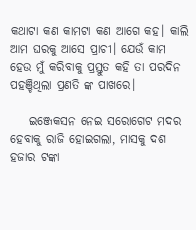କଥାଟା କଣ କାମଟା କଣ ଆଗେ କହ। କାଲି ଆମ ଘରକୁ ଆସେ ପ୍ରାଚୀ। ଯେଉଁ କାମ ହେଉ ମୁଁ କରିବାକୁ ପ୍ରସ୍ତୁତ କହି ତା ପରଦିନ ପହଞ୍ଚିଥିଲା ପ୍ରଣତି ଙ୍କ ପାଖରେ।

    ଇଞ୍ଜେକସନ ନେଇ ସରୋଗେଟ ମଦର ହେବାକୁ ରାଜି ହୋଇଗଲା, ମାସକୁ ଦଶ ହଜାର ଟଙ୍କା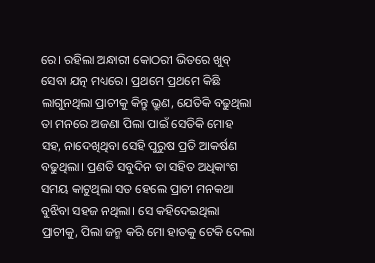ରେ। ରହିଲା ଅନ୍ଧାରୀ କୋଠରୀ ଭିତରେ ଖୁବ୍ ସେବା ଯତ୍ନ ମଧ୍ୟରେ। ପ୍ରଥମେ ପ୍ରଥମେ କିଛି ଲାଗୁନଥିଲା ପ୍ରାଚୀକୁ କିନ୍ତୁ ଭ୍ରୁଣ, ଯେତିକି ବଢୁଥିଲା ତା ମନରେ ଅଜଣା ପିଲା ପାଇଁ ସେତିକି ମୋହ ସହ, ନାଦେଖିଥିବା ସେହି ପୁରୁଷ ପ୍ରତି ଆକର୍ଷଣ ବଢୁଥିଲା। ପ୍ରଣତି ସବୁଦିନ ତା ସହିତ ଅଧିକାଂଶ ସମୟ କାଟୁଥିଲା ସତ ହେଲେ ପ୍ରାଚୀ ମନକଥା ବୁଝିବା ସହଜ ନଥିଲା। ସେ କହିଦେଇଥିଲା ପ୍ରାଚୀକୁ, ପିଲା ଜନ୍ମ କରି ମୋ ହାତକୁ ଟେକି ଦେଲା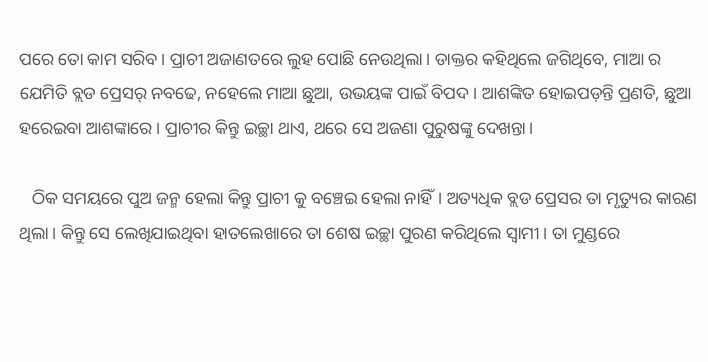ପରେ ତୋ କାମ ସରିବ। ପ୍ରାଚୀ ଅଜାଣତରେ ଲୁହ ପୋଛି ନେଉଥିଲା। ଡାକ୍ତର କହିଥିଲେ ଜଗିଥିବେ, ମାଆ ର ଯେମିତି ବ୍ଲଡ ପ୍ରେସର୍ ନବଢେ, ନହେଲେ ମାଆ ଛୁଆ, ଉଭୟଙ୍କ ପାଇଁ ବିପଦ। ଆଶଙ୍କିତ ହୋଇପଡ଼ନ୍ତି ପ୍ରଣତି, ଛୁଆ ହରେଇବା ଆଶଙ୍କାରେ। ପ୍ରାଚୀର କିନ୍ତୁ ଇଚ୍ଛା ଥାଏ, ଥରେ ସେ ଅଜଣା ପୁରୁଷଙ୍କୁ ଦେଖନ୍ତା।

   ଠିକ ସମୟରେ ପୁଅ ଜନ୍ମ ହେଲା କିନ୍ତୁ ପ୍ରାଚୀ କୁ ବଞ୍ଚେଇ ହେଲା ନାହିଁ। ଅତ୍ୟଧିକ ବ୍ଲଡ ପ୍ରେସର ତା ମୃତ୍ୟୁର କାରଣ ଥିଲା। କିନ୍ତୁ ସେ ଲେଖିଯାଇଥିବା ହାତଲେଖାରେ ତା ଶେଷ ଇଚ୍ଛା ପୁରଣ କରିଥିଲେ ସ୍ଵାମୀ। ତା ମୁଣ୍ଡରେ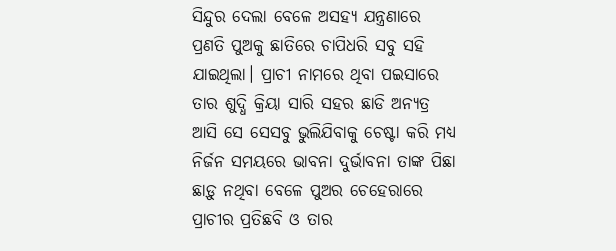ସିନ୍ଦୁର ଦେଲା ବେଳେ ଅସହ୍ୟ ଯନ୍ତ୍ରଣାରେ ପ୍ରଣତି ପୁଅକୁ ଛାତିରେ ଚାପିଧରି ସବୁ ସହି ଯାଇଥିଲା। ପ୍ରାଚୀ ନାମରେ ଥିବା ପଇସାରେ ତାର ଶୁଦ୍ଧି କ୍ରିୟା ସାରି ସହର ଛାଡି ଅନ୍ୟତ୍ର ଆସି ସେ ସେସବୁ ଭୁଲିଯିବାକୁ ଚେଷ୍ଟା କରି ମଧ୍ୟ ନିର୍ଜନ ସମୟରେ ଭାବନା ଦୁର୍ଭାବନା ତାଙ୍କ ପିଛା ଛାଡ଼ୁ ନଥିବା ବେଳେ ପୁଅର ଚେହେରାରେ ପ୍ରାଚୀର ପ୍ରତିଛବି ଓ ତାର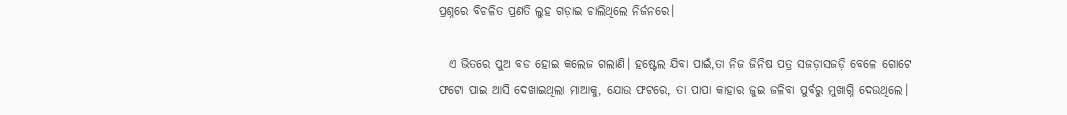ପ୍ରଶ୍ନରେ ବିଚଳିତ ପ୍ରଣତି ଲୁହ ଗଡ଼ାଇ ଚାଲିଥିଲେ ନିର୍ଜନରେ।

  ଏ ଭିତରେ ପୁଅ ବଡ ହୋଇ କଲେଜ ଗଲାଣି। ହଷ୍ଟେଲ ଯିବା ପାଇଁ,ତା ନିଜ ଜିନିଷ ପତ୍ର ସଜଡ଼ାସଜଡ଼ି ବେଳେ ଗୋଟେ ଫଟୋ ପାଇ ଆସି ଦେଖାଇଥିଲା ମାଆକୁ, ଯୋଉ ଫଟରେ, ତା ପାପା କାହାର ଜୁଇ ଜଳିବା ପୁର୍ବରୁ ମୁଖାଗ୍ନି ଦେଉଥିଲେ।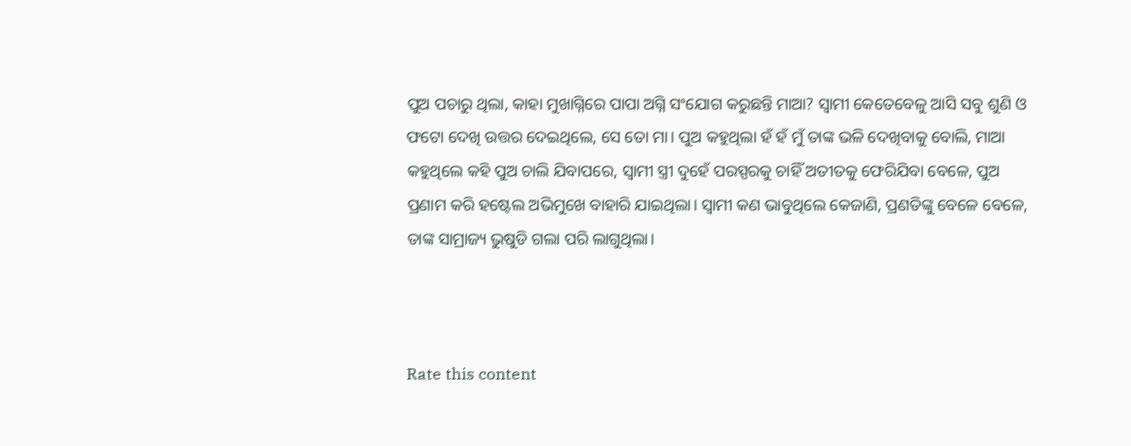ପୁଅ ପଚାରୁ ଥିଲା, କାହା ମୁଖାଗ୍ନିରେ ପାପା ଅଗ୍ନି ସଂଯୋଗ କରୁଛନ୍ତି ମାଆ? ସ୍ଵାମୀ କେତେବେଳୁ ଆସି ସବୁ ଶୁଣି ଓ ଫଟୋ ଦେଖି ଉତ୍ତର ଦେଇଥିଲେ, ସେ ତୋ ମା। ପୁଅ କହୁଥିଲା ହଁ ହଁ ମୁଁ ତାଙ୍କ ଭଳି ଦେଖିବାକୁ ବୋଲି, ମାଆ କହୁଥିଲେ କହି ପୁଅ ଚାଲି ଯିବାପରେ, ସ୍ଵାମୀ ସ୍ତ୍ରୀ ଦୁହେଁ ପରସ୍ପରକୁ ଚାହିଁ ଅତୀତକୁ ଫେରିଯିବା ବେଳେ, ପୁଅ ପ୍ରଣାମ କରି ହଷ୍ଟେଲ ଅଭିମୁଖେ ବାହାରି ଯାଇଥିଲା। ସ୍ଵାମୀ କଣ ଭାବୁଥିଲେ କେଜାଣି, ପ୍ରଣତିଙ୍କୁ ବେଳେ ବେଳେ, ତାଙ୍କ ସାମ୍ରାଜ୍ୟ ଭୁଷୁଡି ଗଲା ପରି ଲାଗୁଥିଲା।



Rate this content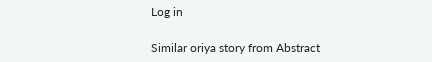Log in

Similar oriya story from Abstract